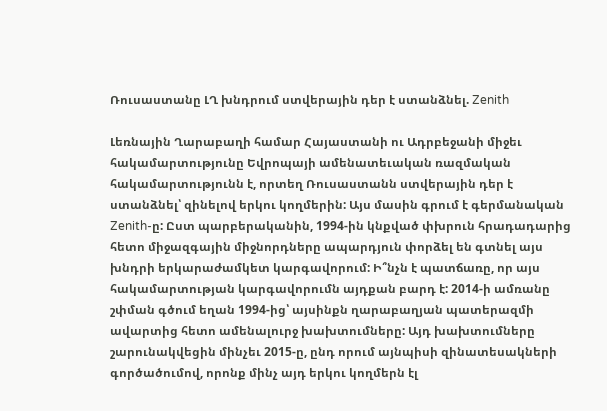Ռուսաստանը ԼՂ խնդրում ստվերային դեր է ստանձնել. Zenith

Լեռնային Ղարաբաղի համար Հայաստանի ու Ադրբեջանի միջեւ հակամարտությունը Եվրոպայի ամենատեւական ռազմական հակամարտությունն է, որտեղ Ռուսաստանն ստվերային դեր է ստանձնել՝ զինելով երկու կողմերին: Այս մասին գրում է գերմանական Zenith-ը: Ըստ պարբերականին, 1994-ին կնքված փխրուն հրադադարից հետո միջազգային միջնորդները ապարդյուն փորձել են գտնել այս խնդրի երկարաժամկետ կարգավորում: Ի՞նչն է պատճառը, որ այս հակամարտության կարգավորումն այդքան բարդ է: 2014-ի ամռանը շփման գծում եղան 1994-ից՝ այսինքն ղարաբաղյան պատերազմի ավարտից հետո ամենալուրջ խախտումները: Այդ խախտումները շարունակվեցին մինչեւ 2015-ը, ընդ որում այնպիսի զինատեսակների գործածումով, որոնք մինչ այդ երկու կողմերն էլ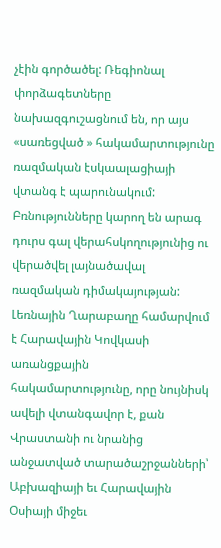չէին գործածել: Ռեգիոնալ փորձագետները նախազգուշացնում են, որ այս «սառեցված » հակամարտությունը ռազմական էսկաալացիայի վտանգ է պարունակում: Բռնությունները կարող են արագ դուրս գալ վերահսկողությունից ու վերածվել լայնածավալ ռազմական դիմակայության: Լեռնային Ղարաբաղը համարվում է Հարավային Կովկասի առանցքային հակամարտությունը, որը նույնիսկ ավելի վտանգավոր է, քան Վրաստանի ու նրանից անջատված տարածաշրջանների՝ Աբխազիայի եւ Հարավային Օսիայի միջեւ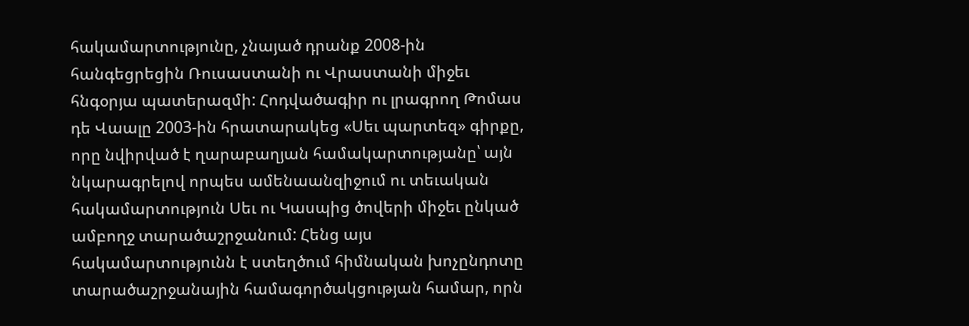հակամարտությունը, չնայած դրանք 2008-ին հանգեցրեցին Ռուսաստանի ու Վրաստանի միջեւ հնգօրյա պատերազմի: Հոդվածագիր ու լրագրող Թոմաս դե Վաալը 2003-ին հրատարակեց «Սեւ պարտեզ» գիրքը, որը նվիրված է ղարաբաղյան համակարտությանը՝ այն նկարագրելով որպես ամենաանզիջում ու տեւական հակամարտություն Սեւ ու Կասպից ծովերի միջեւ ընկած ամբողջ տարածաշրջանում: Հենց այս հակամարտությունն է ստեղծում հիմնական խոչընդոտը տարածաշրջանային համագործակցության համար, որն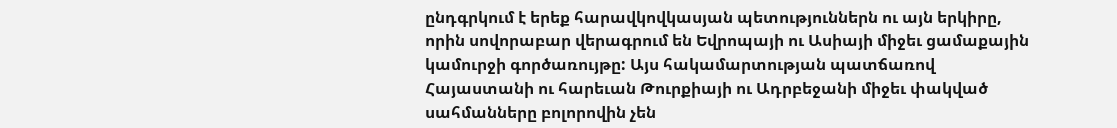ընդգրկում է երեք հարավկովկասյան պետություններն ու այն երկիրը, որին սովորաբար վերագրում են Եվրոպայի ու Ասիայի միջեւ ցամաքային կամուրջի գործառույթը: Այս հակամարտության պատճառով Հայաստանի ու հարեւան Թուրքիայի ու Ադրբեջանի միջեւ փակված սահմանները բոլորովին չեն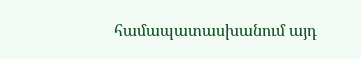համապատասխանում այդ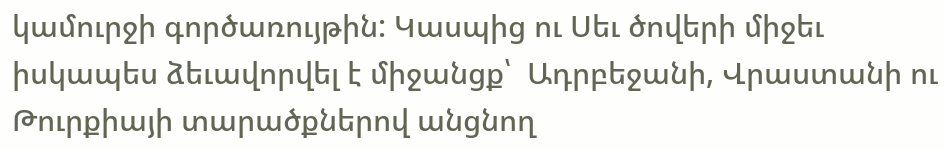կամուրջի գործառույթին: Կասպից ու Սեւ ծովերի միջեւ իսկապես ձեւավորվել է միջանցք՝  Ադրբեջանի, Վրաստանի ու Թուրքիայի տարածքներով անցնող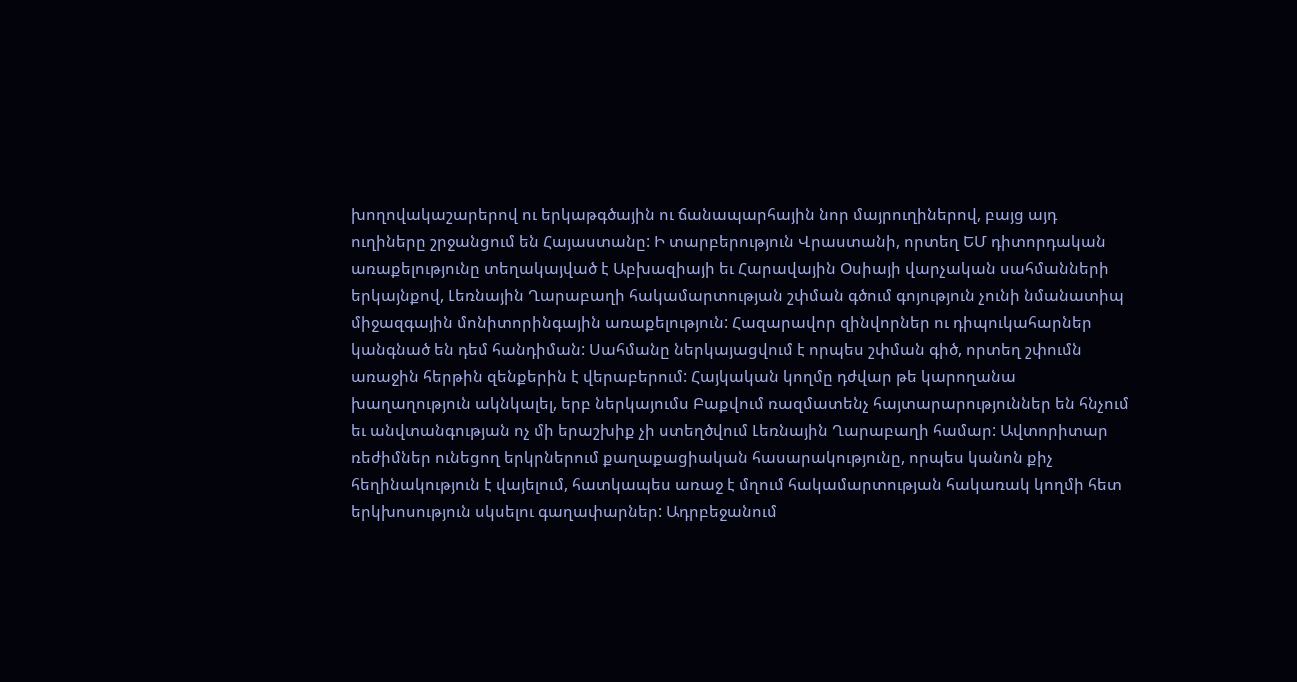խողովակաշարերով ու երկաթգծային ու ճանապարհային նոր մայրուղիներով, բայց այդ ուղիները շրջանցում են Հայաստանը: Ի տարբերություն Վրաստանի, որտեղ ԵՄ դիտորդական առաքելությունը տեղակայված է Աբխազիայի եւ Հարավային Օսիայի վարչական սահմանների երկայնքով, Լեռնային Ղարաբաղի հակամարտության շփման գծում գոյություն չունի նմանատիպ միջազգային մոնիտորինգային առաքելություն: Հազարավոր զինվորներ ու դիպուկահարներ կանգնած են դեմ հանդիման: Սահմանը ներկայացվում է որպես շփման գիծ, որտեղ շփումն առաջին հերթին զենքերին է վերաբերում: Հայկական կողմը դժվար թե կարողանա խաղաղություն ակնկալել, երբ ներկայումս Բաքվում ռազմատենչ հայտարարություններ են հնչում եւ անվտանգության ոչ մի երաշխիք չի ստեղծվում Լեռնային Ղարաբաղի համար: Ավտորիտար ռեժիմներ ունեցող երկրներում քաղաքացիական հասարակությունը, որպես կանոն քիչ հեղինակություն է վայելում, հատկապես առաջ է մղում հակամարտության հակառակ կողմի հետ երկխոսություն սկսելու գաղափարներ: Ադրբեջանում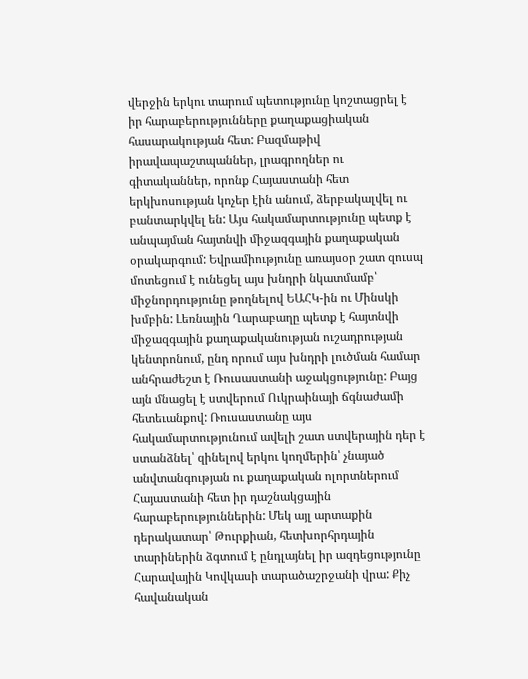վերջին երկու տարում պետությունը կոշտացրել է իր հարաբերությունները քաղաքացիական հասարակության հետ: Բազմաթիվ իրավապաշտպաններ, լրագրողներ ու գիտականներ, որոնք Հայաստանի հետ երկխոսության կոչեր էին անում, ձերբակալվել ու բանտարկվել են: Այս հակամարտությունը պետք է անպայման հայտնվի միջազգային քաղաքական օրակարգում: Եվրամիությունը առայսօր շատ զուսպ մոտեցում է ունեցել այս խնդրի նկատմամբ՝ միջնորդությունը թողնելով ԵԱՀԿ-ին ու Մինսկի խմբին: Լեռնային Ղարաբաղը պետք է հայտնվի միջազգային քաղաքականության ուշադրության կենտրոնում, ընդ որում այս խնդրի լուծման համար անհրաժեշտ է Ռուսաստանի աջակցությունը: Բայց այն մնացել է ստվերում Ուկրաինայի ճգնաժամի հետեւանքով: Ռուսաստանը այս հակամարտությունում ավելի շատ ստվերային դեր է ստանձնել՝ զինելով երկու կողմերին՝ չնայած անվտանգության ու քաղաքական ոլորտներում Հայաստանի հետ իր դաշնակցային հարաբերություններին: Մեկ այլ արտաքին դերակատար՝ Թուրքիան, հետխորհրդային տարիներին ձգտում է ընդլայնել իր ազդեցությունը Հարավային Կովկասի տարածաշրջանի վրա: Քիչ հավանական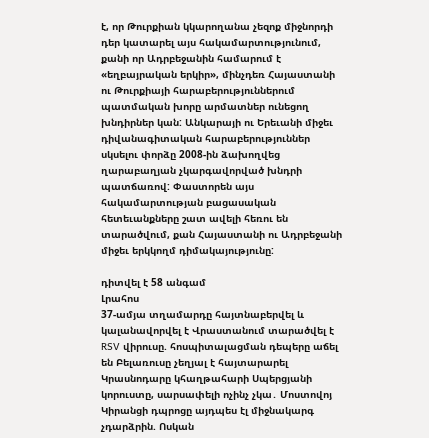է, որ Թուրքիան կկարողանա չեզոք միջնորդի դեր կատարել այս հակամարտությունում, քանի որ Ադրբեջանին համարում է «եղբայրական երկիր», մինչդեռ Հայաստանի ու Թուրքիայի հարաբերություններում պատմական խորը արմատներ ունեցող խնդիրներ կան: Անկարայի ու Երեւանի միջեւ դիվանագիտական հարաբերություններ սկսելու փորձը 2008-ին ձախողվեց ղարաբաղյան չկարգավորված խնդրի պատճառով: Փաստորեն այս հակամարտության բացասական հետեւանքները շատ ավելի հեռու են տարածվում, քան Հայաստանի ու Ադրբեջանի միջեւ երկկողմ դիմակայությունը:

դիտվել է 58 անգամ
Լրահոս
37-ամյա տղամարդը հայտնաբերվել և կալանավորվել է Վրաստանում տարածվել է RSV վիրուսը. հոսպիտալացման դեպերը աճել են Բելառուսը չեղյալ է հայտարարել Կրասնոդարը կհաղթահարի Սպերցյանի կորուստը, սարսափելի ոչինչ չկա․ Մոստովոյ Կիրանցի դպրոցը այդպես էլ միջնակարգ չդարձրին. Ոսկան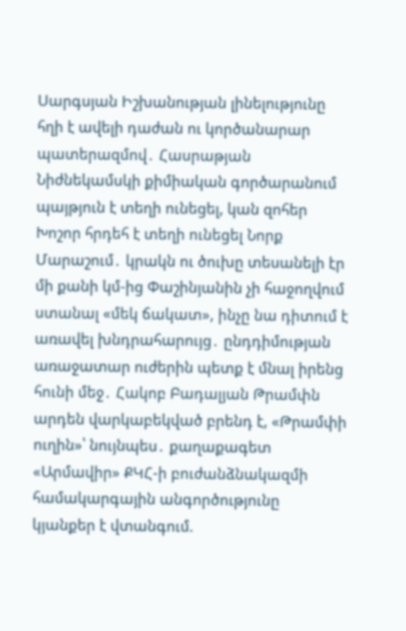Սարգսյան Իշխանության լինելությունը հղի է ավելի դաժան ու կործանարար պատերազմով․ Հասրաթյան Նիժնեկամսկի քիմիական գործարանում պայթյուն է տեղի ունեցել, կան զոհեր Խոշոր հրդեհ է տեղի ունեցել Նորք Մարաշում․ կրակն ու ծուխը տեսանելի էր մի քանի կմ-ից Փաշինյանին չի հաջողվում ստանալ «մեկ ճակատ», ինչը նա դիտում է առավել խնդրահարույց․ ընդդիմության առաջատար ուժերին պետք է մնալ իրենց հունի մեջ․ Հակոբ Բադալյան Թրամփն արդեն վարկաբեկված բրենդ է, «Թրամփի ուղին»՝ նույնպես․ քաղաքագետ «Արմավիր» ՔԿՀ-ի բուժանձնակազմի համակարգային անգործությունը կյանքեր է վտանգում.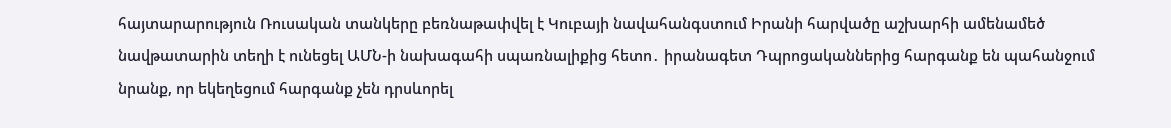հայտարարություն Ռուսական տանկերը բեռնաթափվել է Կուբայի նավահանգստում Իրանի հարվածը աշխարհի ամենամեծ նավթատարին տեղի է ունեցել ԱՄՆ-ի նախագահի սպառնալիքից հետո․ իրանագետ Դպրոցականներից հարգանք են պահանջում նրանք, որ եկեղեցում հարգանք չեն դրսևորել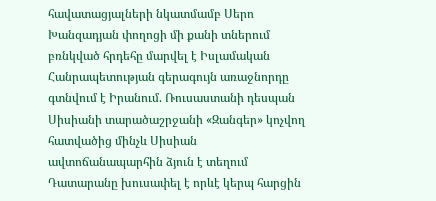հավատացյալների նկատմամբ Սերո Խանզադյան փողոցի մի քանի տներում բռնկված հրդեհը մարվել է Իսլամական Հանրապետության գերագույն առաջնորդը գտնվում է Իրանում. Ռուսաստանի դեսպան Սիսիանի տարածաշրջանի «Զանգեր» կոչվող հատվածից մինչև Սիսիան ավտոճանապարհին ձյուն է տեղում Դատարանը խուսափել է որևէ կերպ հարցին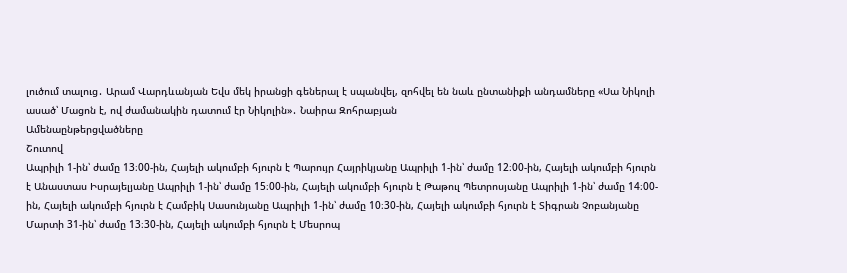լուծում տալուց․ Արամ Վարդևանյան Եվս մեկ իրանցի գեներալ է սպանվել, զոհվել են նաև ընտանիքի անդամները «Սա Նիկոլի ասած՝ Մացոն է, ով ժամանակին դատում էր Նիկոլին»․ Նաիրա Զոհրաբյան
Ամենաընթերցվածները
Շուտով
Ապրիլի 1-ին՝ ժամը 13։00-ին, Հայելի ակումբի հյուրն է Պարույր Հայրիկյանը Ապրիլի 1-ին՝ ժամը 12։00-ին, Հայելի ակումբի հյուրն է Անաստաս Իսրայելյանը Ապրիլի 1-ին՝ ժամը 15։00-ին, Հայելի ակումբի հյուրն է Թաթուլ Պետրոսյանը Ապրիլի 1-ին՝ ժամը 14։00-ին, Հայելի ակումբի հյուրն է Համբիկ Սասունյանը Ապրիլի 1-ին՝ ժամը 10։30-ին, Հայելի ակումբի հյուրն է Տիգրան Չոբանյանը Մարտի 31-ին՝ ժամը 13։30-ին, Հայելի ակումբի հյուրն է Մեսրոպ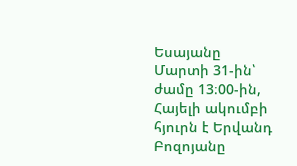Եսայանը Մարտի 31-ին՝ ժամը 13։00-ին, Հայելի ակումբի հյուրն է Երվանդ Բոզոյանը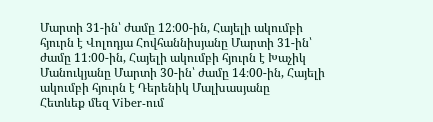Մարտի 31-ին՝ ժամը 12։00-ին, Հայելի ակումբի հյուրն է Վոլոդյա Հովհաննիսյանը Մարտի 31-ին՝ ժամը 11։00-ին, Հայելի ակումբի հյուրն է Խաչիկ Մանուկյանը Մարտի 30-ին՝ ժամը 14։00-ին, Հայելի ակումբի հյուրն է Դերենիկ Մալխասյանը
Հետևեք մեզ Viber-ում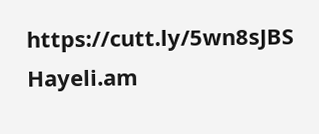https://cutt.ly/5wn8sJBS
Hayeli.am